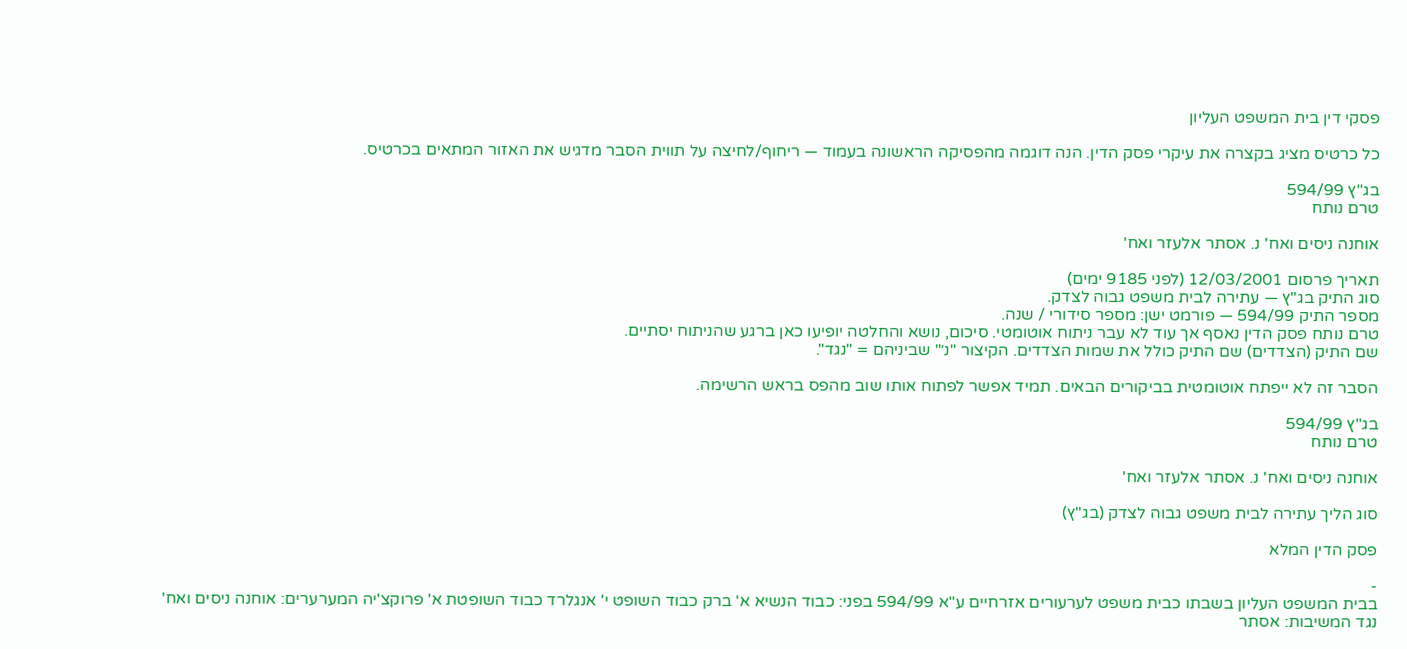פסקי דין בית המשפט העליון

כל כרטיס מציג בקצרה את עיקרי פסק הדין. הנה דוגמה מהפסיקה הראשונה בעמוד — ריחוף/לחיצה על תווית הסבר מדגיש את האזור המתאים בכרטיס.

בג"ץ 594/99
טרם נותח

אוחנה ניסים ואח' נ. אסתר אלעזר ואח'

תאריך פרסום 12/03/2001 (לפני 9185 ימים)
סוג התיק בג"ץ — עתירה לבית משפט גבוה לצדק.
מספר התיק 594/99 — פורמט ישן: מספר סידורי / שנה.
טרם נותח פסק הדין נאסף אך עוד לא עבר ניתוח אוטומטי. סיכום, נושא והחלטה יופיעו כאן ברגע שהניתוח יסתיים.
שם התיק (הצדדים) שם התיק כולל את שמות הצדדים. הקיצור "נ׳" שביניהם = "נגד".

הסבר זה לא ייפתח אוטומטית בביקורים הבאים. תמיד אפשר לפתוח אותו שוב מהפס בראש הרשימה.

בג"ץ 594/99
טרם נותח

אוחנה ניסים ואח' נ. אסתר אלעזר ואח'

סוג הליך עתירה לבית משפט גבוה לצדק (בג"ץ)

פסק הדין המלא

-
בבית המשפט העליון בשבתו כבית משפט לערעורים אזרחיים ע"א 594/99 בפני: כבוד הנשיא א' ברק כבוד השופט י' אנגלרד כבוד השופטת א' פרוקצ'יה המערערים: אוחנה ניסים ואח' נגד המשיבות: אסתר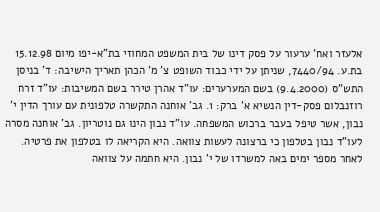אלעזר ואח' ערעור על פסק דינו של בית המשפט המחוזי בת"א-יפו מיום 15.12.98 בת.ע. 7440/94, שניתן על ידי כבוד השופט צ' מ' הכהן תאריך הישיבה: ד' בניסן התש"ס (9.4.2000) בשם המערערים: עו"ד אהרן טירר בשם המשיבות: עו"ד זרח רוזנבלום פסק-דין הנשיא א' ברק: 1. גב' אוחנה התקשרה טלפונית עם עורך הדין י' נבון, אשר טיפל בעבר ברכוש המשפחה. עו"ד נבון הינו גם נוטריון. גב' אוחנה מסרה לעו"ד נבון בטלפון כי ברצונה לעשות צוואה. היא הקריאה לו בטלפון את פרטיה. לאחר מספר ימים באה למשרדו של י' נבון. היא חתמה על צוואה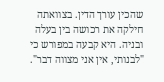שהכין עורך הדין. בצוואתה חילקה את רכושה בין בעלה ובניה. היא קבעה במפורש כי "לבנותי, אין אני מצווה דבר".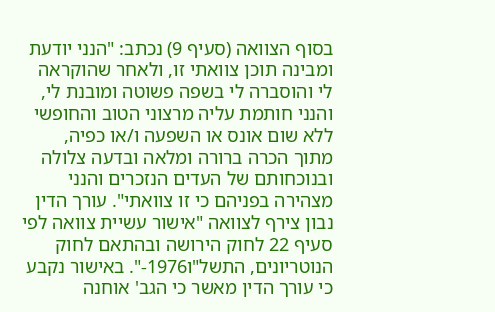בסוף הצוואה (סעיף 9) נכתב: "הנני יודעת ומבינה תוכן צוואתי זו, ולאחר שהוקראה לי והוסברה לי בשפה פשוטה ומובנת לי, והנני חותמת עליה מרצוני הטוב והחופשי ללא שום אונס או השפעה ו/או כפיה, מתוך הכרה ברורה ומלאה ובדעה צלולה ובנוכחותם של העדים הנזכרים והנני מצהירה בפניהם כי זו צוואתי". עורך הדין נבון צירף לצוואה "אישור עשיית צוואה לפי סעיף 22 לחוק הירושה ובהתאם לחוק הנוטריונים, התשל"ו1976-". באישור נקבע כי עורך הדין מאשר כי הגב' אוחנה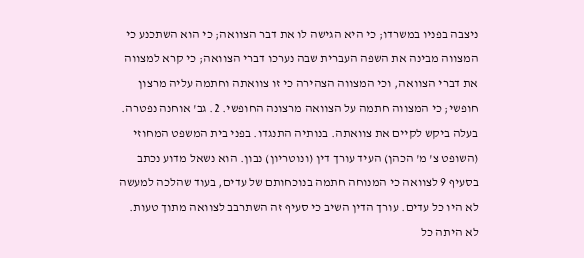ניצבה בפניו במשרדו; כי היא הגישה לו את דבר הצוואה; כי הוא השתכנע כי המצווה מבינה את השפה העברית שבה נערכו דברי הצוואה; כי קרא למצווה את דברי הצוואה, וכי המצווה הצהירה כי זו צוואתה וחתמה עליה מרצון חופשי; כי המצווה חתמה על הצוואה מרצונה החופשי. 2. גב' אוחנה נפטרה. בעלה ביקש לקיים את צוואתה. בנותיה התנגדו. בפני בית המשפט המחוזי (השופט צ' מ' הכהן) העיד עורך דין (ונוטריון) נבון. הוא נשאל מדוע נכתב בסעיף 9 לצוואה כי המנוחה חתמה בנוכחותם של עדים, בעוד שהלכה למעשה לא היו כל עדים. עורך הדין השיב כי סעיף זה השתרבב לצוואה מתוך טעות. לא היתה כל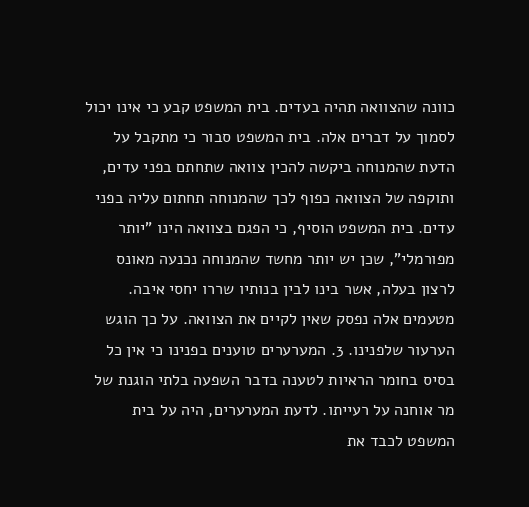כוונה שהצוואה תהיה בעדים. בית המשפט קבע כי אינו יכול לסמוך על דברים אלה. בית המשפט סבור כי מתקבל על הדעת שהמנוחה ביקשה להכין צוואה שתחתם בפני עדים, ותוקפה של הצוואה כפוף לכך שהמנוחה תחתום עליה בפני עדים. בית המשפט הוסיף, כי הפגם בצוואה הינו "יותר מפורמלי", שכן יש יותר מחשד שהמנוחה נכנעה מאונס לרצון בעלה, אשר בינו לבין בנותיו שררו יחסי איבה. מטעמים אלה נפסק שאין לקיים את הצוואה. על כך הוגש הערעור שלפנינו. 3. המערערים טוענים בפנינו כי אין כל בסיס בחומר הראיות לטענה בדבר השפעה בלתי הוגנת של מר אוחנה על רעייתו. לדעת המערערים, היה על בית המשפט לכבד את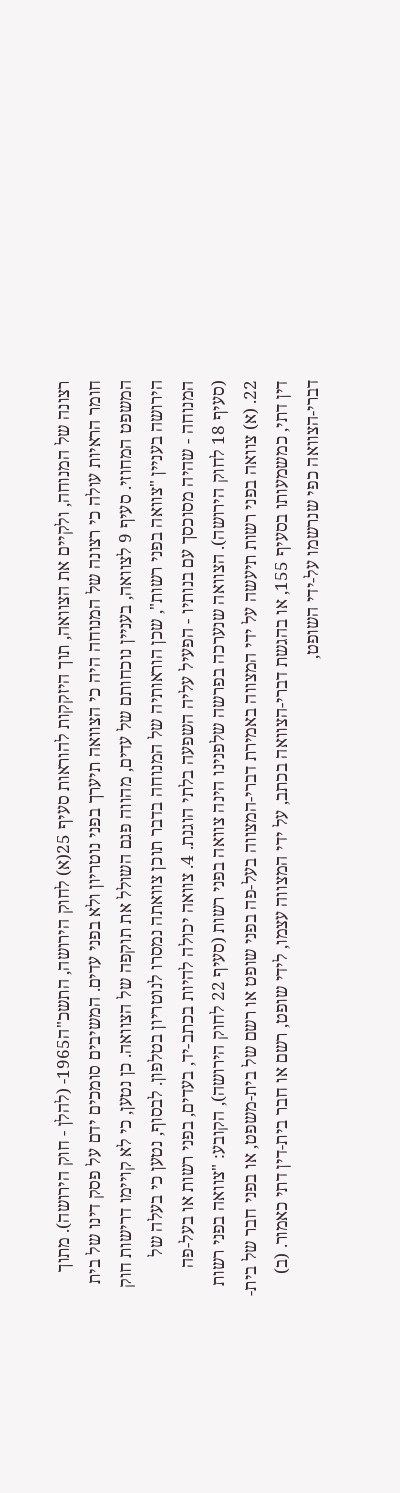רצונה של המנוחה, ולקיים את הצוואה, תוך היזקקות להוראות סעיף 25(א) לחוק הירושה, התשכ"ה1965- (להלן - חוק הירושה). מתוך חומר הראיות עולה כי רצונה של המנוחה היה כי הצוואה תיערך בפני נוטריון ולא בפני עדים. המשיבים סומכים ידם על פסק דינו של בית המשפט המחוזי. סעיף 9 לצוואה, בעניין נוכחותם של עדים, מהווה פגם השולל את תוקפה של הצוואה. כן נטען, כי לא קויימו דרישות חוק הירושה בעניין "צוואה בפני רשות", שכן הוראותיה של המנוחה בדבר תוכן צוואתה נמסרו לנוטריון בטלפון. לבסוף, נטען כי בעלה של המנוחה - שהיה מסוכסך עם בנותיו - הפעיל עליה השפעה בלתי הוגנת. 4. צוואה יכולה להיות בכתב-יד, בעדים, בפני רשות או בעל-פה (סעיף 18 לחוק הירושה). הצוואה שנערכה בפרשה שלפנינו הינה צוואה בפני רשות (סעיף 22 לחוק הירושה), הקובע: "צוואה בפני רשות 22. (א) צוואה בפני רשות תיעשה על ידי המצווה באמירת דברי-המצווה בעל-פה בפני שופט או רשם של בית-משפט, או בפני חבר של בית-דין דתי, כמשמעותו בסעיף 155, או בהגשת דברי-הצוואה בכתב, על ידי המצווה עצמו, לידי שופט, רשם או חבר בית-דין דתי כאמור. (ב) דברי-הצוואה כפי שנרשמו על-ידי השופט,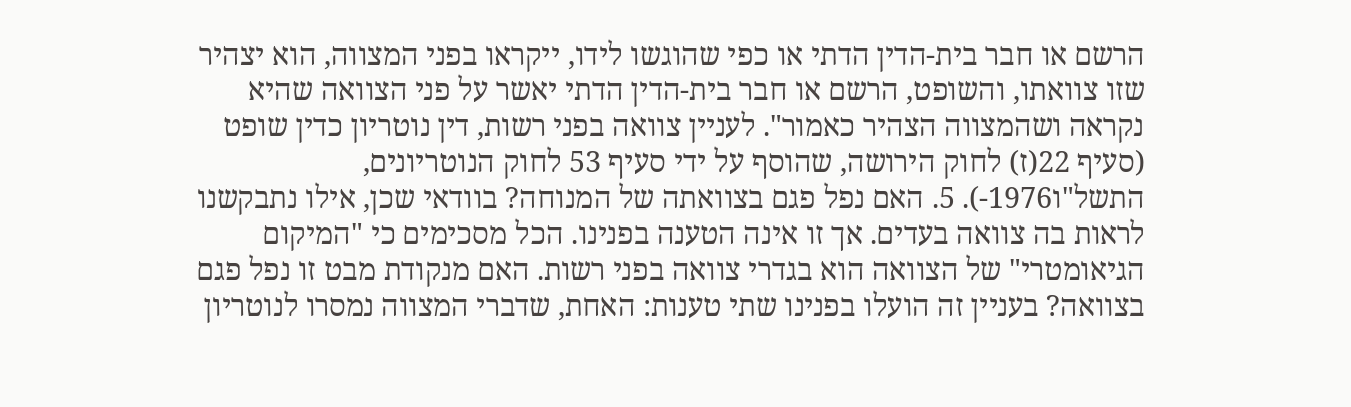הרשם או חבר בית-הדין הדתי או כפי שהוגשו לידו, ייקראו בפני המצווה, הוא יצהיר שזו צוואתו, והשופט, הרשם או חבר בית-הדין הדתי יאשר על פני הצוואה שהיא נקראה ושהמצווה הצהיר כאמור". לעניין צוואה בפני רשות, דין נוטריון כדין שופט (סעיף 22(ז) לחוק הירושה, שהוסף על ידי סעיף 53 לחוק הנוטריונים, התשל"ו1976-). 5. האם נפל פגם בצוואתה של המנוחה? בוודאי שכן, אילו נתבקשנו לראות בה צוואה בעדים. אך זו אינה הטענה בפנינו. הכל מסכימים כי "המיקום הגיאומטרי" של הצוואה הוא בגדרי צוואה בפני רשות. האם מנקודת מבט זו נפל פגם בצוואה? בעניין זה הועלו בפנינו שתי טענות: האחת, שדברי המצווה נמסרו לנוטריון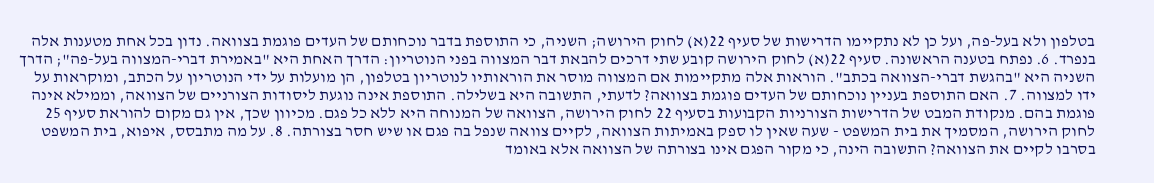בטלפון ולא בעל-פה, ועל כן לא נתקיימו הדרישות של סעיף 22(א) לחוק הירושה; השניה, כי התוספת בדבר נוכחותם של העדים פוגמת בצוואה. נדון בכל אחת מטענות אלה בנפרד. 6. נפתח בטענה הראשונה. סעיף 22(א) לחוק הירושה קובע שתי דרכים להבאת דבר המצווה בפני הנוטריון: הדרך האחת היא "באמירת דברי-המצווה בעל-פה"; הדרך השניה היא "בהגשת דברי-הצוואה בכתב". הוראות אלה מתקיימות אם המצווה מוסר את הוראותיו לנוטריון בטלפון, הן מועלות על ידי הנוטריון על הכתב, ומוקראות על ידו למצווה. 7. האם התוספת בעניין נוכחותם של העדים פוגמת בצוואה? לדעתי, התשובה היא בשלילה. התוספת אינה נוגעת ליסודות הצורניים של הצוואה, וממילא אינה פוגמת בהם. מנקודת המבט של הדרישות הצורניות הקבועות בסעיף 22 לחוק הירושה, הצוואה של המנוחה היא ללא כל פגם. מכיוון שכך, אין גם מקום להוראת סעיף 25 לחוק הירושה, המסמיך את בית המשפט - שעה שאין לו ספק באמיתות הצוואה, לקיים צוואה שנפל בה פגם או שיש חסר בצורתה. 8. על מה מתבסס, איפוא, בית המשפט בסרבו לקיים את הצוואה? התשובה הינה, כי מקור הפגם אינו בצורתה של הצוואה אלא באומד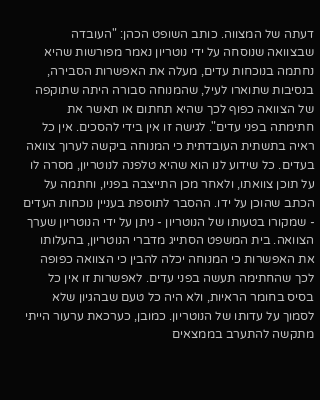דעתה של המצווה. כותב השופט הכהן: "העובדה שבצוואה שנוסחה על ידי נוטריון נאמר מפורשות שהיא נחתמה בנוכחות עדים, מעלה את האפשרות הסבירה, בנסיבות שתוארו לעיל, שהמנוחה סבורה היתה שתוקפה של הצוואה כפוף לכך שהיא תחתום או תאשר את חתימתה בפני עדים". לגישה זו אין בידי להסכים. אין כל ראיה בתשתית העובדתית כי המנוחה ביקשה לערוך צוואה בעדים. כל שידוע לנו הוא שהיא טלפנה לנוטריון, מסרה לו על תוכן צוואתו, ולאחר מכן התייצבה בפניו, וחתמה על הכתב שהוכן על ידו. ההסבר לתוספת בעניין נוכחות העדים - שמקורו בטעותו של הנוטריון - ניתן על ידי הנוטריון שערך הצוואה. בית המשפט הסתייג מדברי הנוטריון, בהעלותו את האפשרות כי המנוחה יכלה להבין כי הצוואה כפופה לכך שהחתימה תעשה בפני עדים. לאפשרות זו אין כל בסיס בחומר הראיות, ולא היה כל טעם שבהגיון שלא לסמוך על עדותו של הנוטריון. כמובן, כערכאת ערעור הייתי מתקשה להתערב בממצאים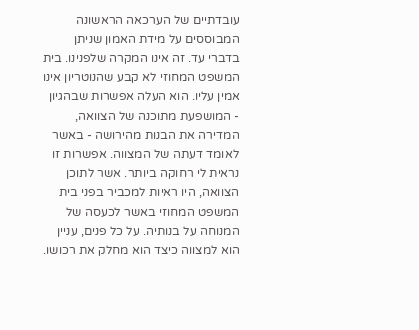עובדתיים של הערכאה הראשונה המבוססים על מידת האמון שניתן בדברי עד. זה אינו המקרה שלפנינו. בית המשפט המחוזי לא קבע שהנוטריון אינו אמין עליו. הוא העלה אפשרות שבהגיון - המושפעת מתוכנה של הצוואה, המדירה את הבנות מהירושה - באשר לאומד דעתה של המצווה. אפשרות זו נראית לי רחוקה ביותר. אשר לתוכן הצוואה, היו ראיות למכביר בפני בית המשפט המחוזי באשר לכעסה של המנוחה על בנותיה. על כל פנים, עניין הוא למצווה כיצד הוא מחלק את רכושו.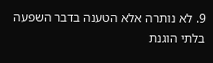9. לא נותרה אלא הטענה בדבר השפעה בלתי הוגנת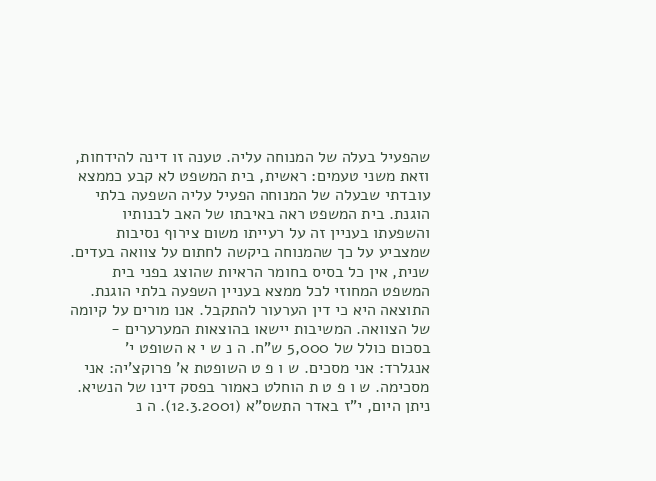שהפעיל בעלה של המנוחה עליה. טענה זו דינה להידחות, וזאת משני טעמים: ראשית, בית המשפט לא קבע כממצא עובדתי שבעלה של המנוחה הפעיל עליה השפעה בלתי הוגנת. בית המשפט ראה באיבתו של האב לבנותיו והשפעתו בעניין זה על רעייתו משום צירוף נסיבות שמצביע על כך שהמנוחה ביקשה לחתום על צוואה בעדים. שנית, אין כל בסיס בחומר הראיות שהוצג בפני בית המשפט המחוזי לכל ממצא בעניין השפעה בלתי הוגנת. התוצאה היא כי דין הערעור להתקבל. אנו מורים על קיומה של הצוואה. המשיבות יישאו בהוצאות המערערים - בסכום כולל של 5,000 ש"ח. ה נ ש י א השופט י' אנגלרד: אני מסכים. ש ו פ ט השופטת א' פרוקצ'יה: אני מסכימה. ש ו פ ט ת הוחלט כאמור בפסק דינו של הנשיא. ניתן היום, י"ז באדר התשס"א (12.3.2001). ה נ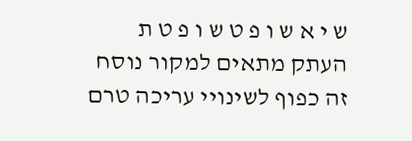ש י א ש ו פ ט ש ו פ ט ת העתק מתאים למקור נוסח זה כפוף לשינויי עריכה טרם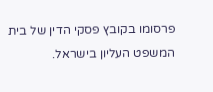פרסומו בקובץ פסקי הדין של בית המשפט העליון בישראל.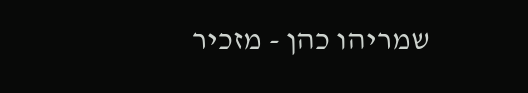שמריהו כהן - מזכיר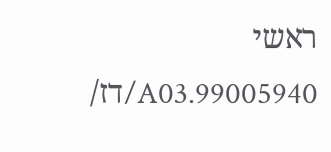ראשי 99005940.A03/דז/